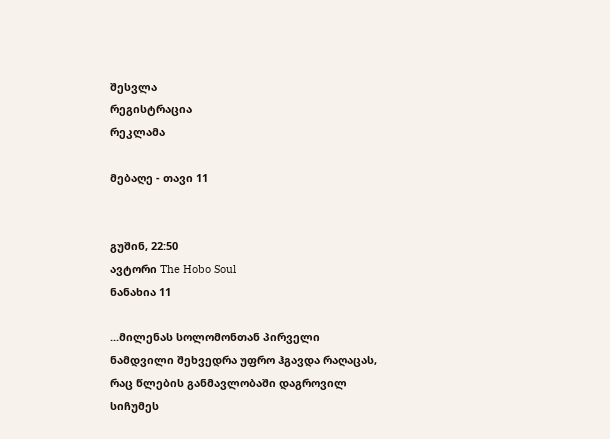შესვლა
რეგისტრაცია
რეკლამა

მებაღე - თავი 11


გუშინ, 22:50
ავტორი The Hobo Soul
ნანახია 11

...მილენას სოლომონთან პირველი ნამდვილი შეხვედრა უფრო ჰგავდა რაღაცას, რაც წლების განმავლობაში დაგროვილ სიჩუმეს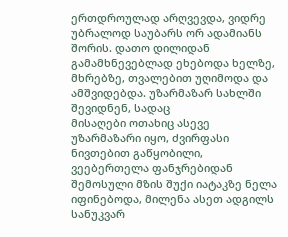ერთდროულად არღვევდა, ვიდრე უბრალოდ საუბარს ორ ადამიანს შორის. დათო დილიდან გამამხნევებლად ეხებოდა ხელზე, მხრებზე, თვალებით უღიმოდა და
ამშვიდებდა. უზარმაზარ სახლში შევიდნენ, სადაც
მისაღები ოთახიც ასევე უზარმაზარი იყო, ძვირფასი ნივთებით გაწყობილი, ვეებერთელა ფანჯრებიდან შემოსული მზის შუქი იატაკზე ნელა იფინებოდა, მილენა ასეთ ადგილს სანუკვარ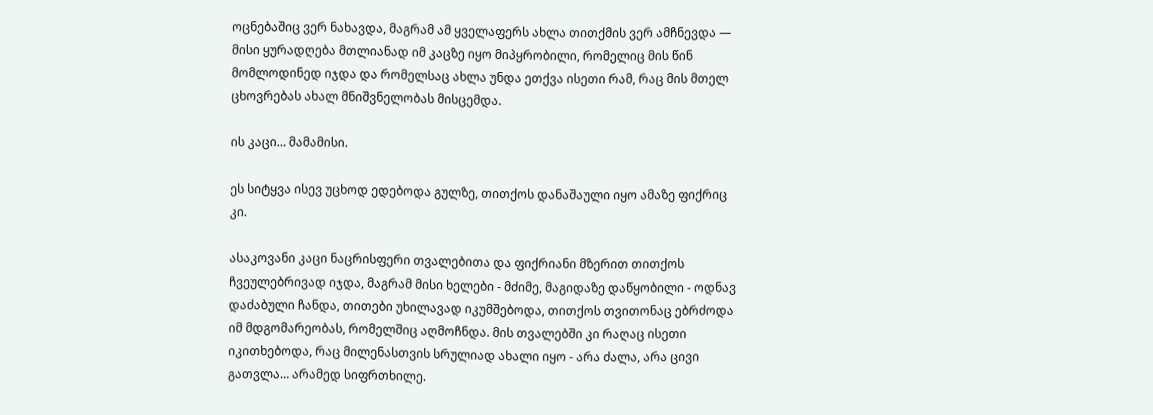ოცნებაშიც ვერ ნახავდა, მაგრამ ამ ყველაფერს ახლა თითქმის ვერ ამჩნევდა — მისი ყურადღება მთლიანად იმ კაცზე იყო მიპყრობილი, რომელიც მის წინ მომლოდინედ იჯდა და რომელსაც ახლა უნდა ეთქვა ისეთი რამ, რაც მის მთელ ცხოვრებას ახალ მნიშვნელობას მისცემდა.

ის კაცი… მამამისი.

ეს სიტყვა ისევ უცხოდ ედებოდა გულზე, თითქოს დანაშაული იყო ამაზე ფიქრიც კი.

ასაკოვანი კაცი ნაცრისფერი თვალებითა და ფიქრიანი მზერით თითქოს ჩვეულებრივად იჯდა, მაგრამ მისი ხელები - მძიმე, მაგიდაზე დაწყობილი - ოდნავ დაძაბული ჩანდა, თითები უხილავად იკუმშებოდა, თითქოს თვითონაც ებრძოდა იმ მდგომარეობას, რომელშიც აღმოჩნდა. მის თვალებში კი რაღაც ისეთი იკითხებოდა, რაც მილენასთვის სრულიად ახალი იყო - არა ძალა, არა ცივი გათვლა… არამედ სიფრთხილე.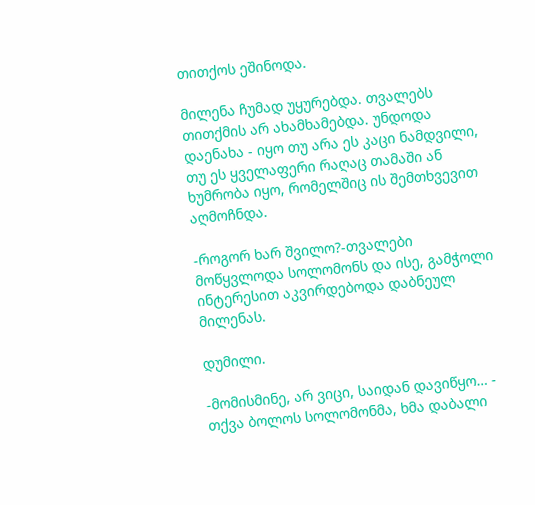თითქოს ეშინოდა.

მილენა ჩუმად უყურებდა. თვალებს თითქმის არ ახამხამებდა. უნდოდა დაენახა - იყო თუ არა ეს კაცი ნამდვილი, თუ ეს ყველაფერი რაღაც თამაში ან ხუმრობა იყო, რომელშიც ის შემთხვევით აღმოჩნდა.

-როგორ ხარ შვილო?-თვალები მოწყვლოდა სოლომონს და ისე, გამჭოლი ინტერესით აკვირდებოდა დაბნეულ მილენას.

დუმილი.

-მომისმინე, არ ვიცი, საიდან დავიწყო… - თქვა ბოლოს სოლომონმა, ხმა დაბალი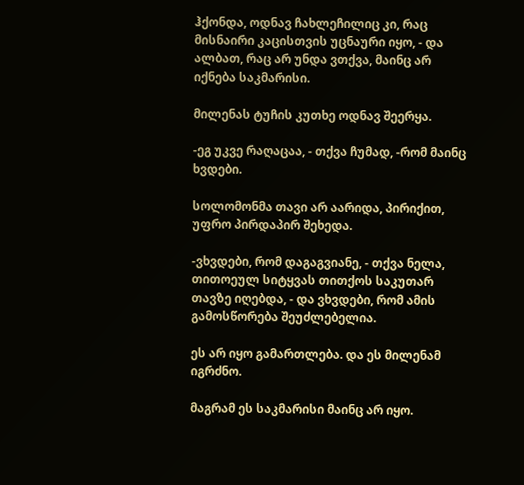ჰქონდა, ოდნავ ჩახლეჩილიც კი, რაც მისნაირი კაცისთვის უცნაური იყო, - და ალბათ, რაც არ უნდა ვთქვა, მაინც არ იქნება საკმარისი.

მილენას ტუჩის კუთხე ოდნავ შეერყა.

-ეგ უკვე რაღაცაა, - თქვა ჩუმად, -რომ მაინც ხვდები.

სოლომონმა თავი არ აარიდა, პირიქით, უფრო პირდაპირ შეხედა.

-ვხვდები, რომ დაგაგვიანე, - თქვა ნელა, თითოეულ სიტყვას თითქოს საკუთარ თავზე იღებდა, - და ვხვდები, რომ ამის გამოსწორება შეუძლებელია.

ეს არ იყო გამართლება. და ეს მილენამ იგრძნო.

მაგრამ ეს საკმარისი მაინც არ იყო.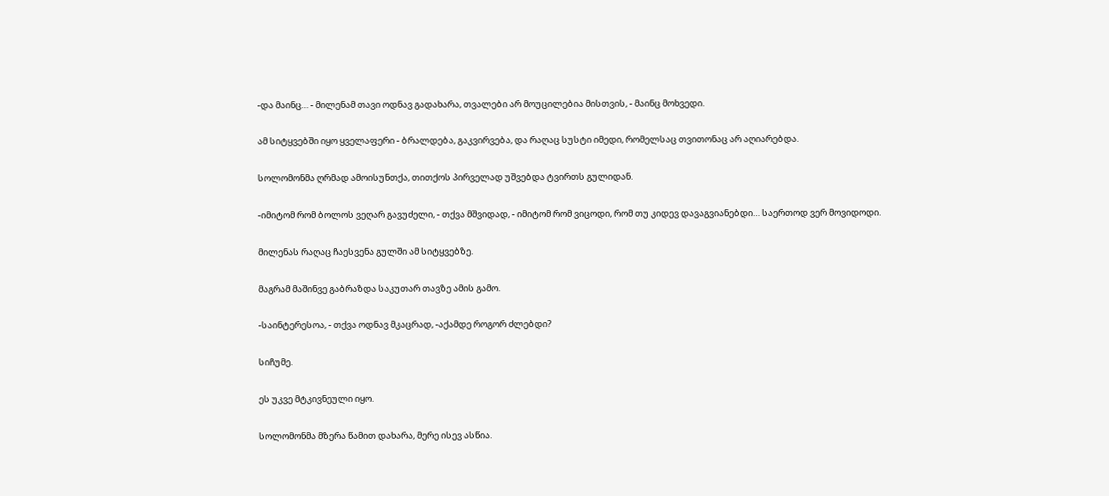-და მაინც… - მილენამ თავი ოდნავ გადახარა, თვალები არ მოუცილებია მისთვის, - მაინც მოხვედი.

ამ სიტყვებში იყო ყველაფერი - ბრალდება, გაკვირვება, და რაღაც სუსტი იმედი, რომელსაც თვითონაც არ აღიარებდა.

სოლომონმა ღრმად ამოისუნთქა, თითქოს პირველად უშვებდა ტვირთს გულიდან.

-იმიტომ რომ ბოლოს ვეღარ გავუძელი, - თქვა მშვიდად, - იმიტომ რომ ვიცოდი, რომ თუ კიდევ დავაგვიანებდი… საერთოდ ვერ მოვიდოდი.

მილენას რაღაც ჩაესვენა გულში ამ სიტყვებზე.

მაგრამ მაშინვე გაბრაზდა საკუთარ თავზე ამის გამო.

-საინტერესოა, - თქვა ოდნავ მკაცრად, -აქამდე როგორ ძლებდი?

სიჩუმე.

ეს უკვე მტკივნეული იყო.

სოლომონმა მზერა წამით დახარა, მერე ისევ ასწია.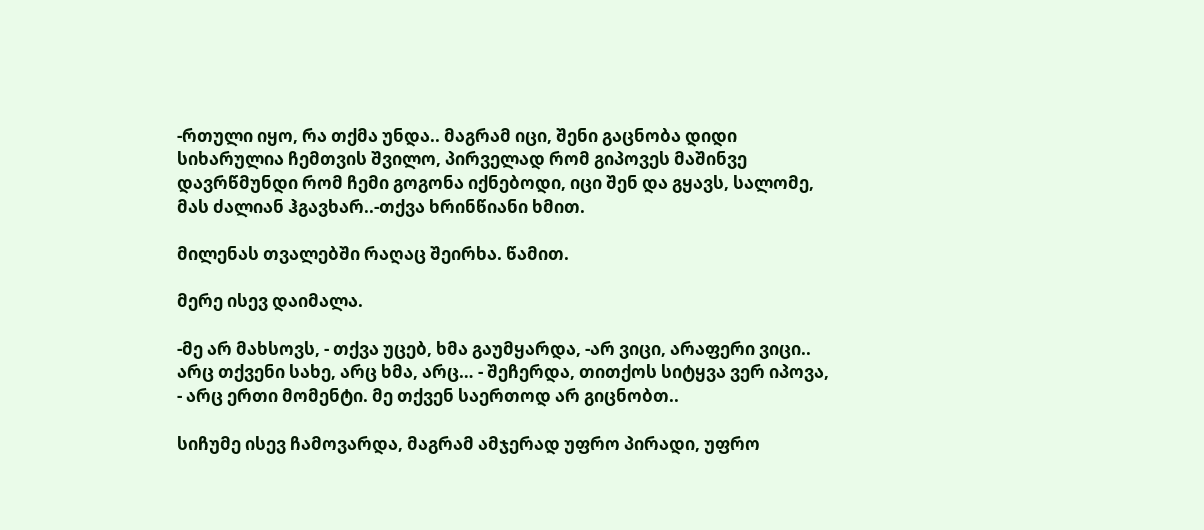-რთული იყო, რა თქმა უნდა.. მაგრამ იცი, შენი გაცნობა დიდი სიხარულია ჩემთვის შვილო, პირველად რომ გიპოვეს მაშინვე დავრწმუნდი რომ ჩემი გოგონა იქნებოდი, იცი შენ და გყავს, სალომე, მას ძალიან ჰგავხარ..-თქვა ხრინწიანი ხმით.

მილენას თვალებში რაღაც შეირხა. წამით.

მერე ისევ დაიმალა.

-მე არ მახსოვს, - თქვა უცებ, ხმა გაუმყარდა, -არ ვიცი, არაფერი ვიცი.. არც თქვენი სახე, არც ხმა, არც… - შეჩერდა, თითქოს სიტყვა ვერ იპოვა, - არც ერთი მომენტი. მე თქვენ საერთოდ არ გიცნობთ..

სიჩუმე ისევ ჩამოვარდა, მაგრამ ამჯერად უფრო პირადი, უფრო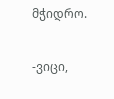მჭიდრო.

-ვიცი,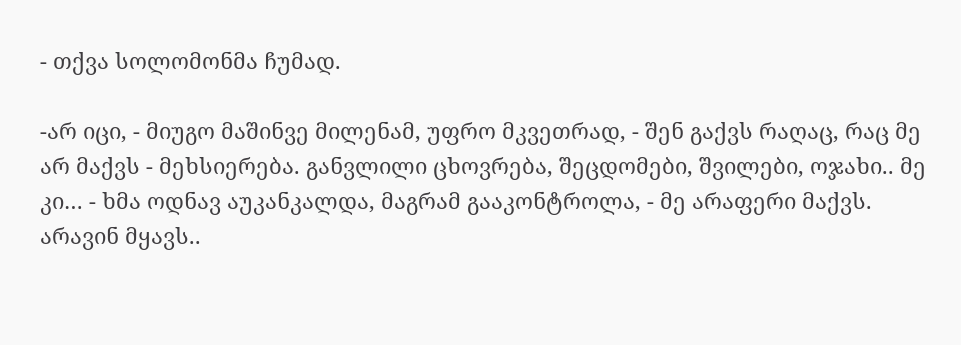- თქვა სოლომონმა ჩუმად.

-არ იცი, - მიუგო მაშინვე მილენამ, უფრო მკვეთრად, - შენ გაქვს რაღაც, რაც მე არ მაქვს - მეხსიერება. განვლილი ცხოვრება, შეცდომები, შვილები, ოჯახი.. მე კი… - ხმა ოდნავ აუკანკალდა, მაგრამ გააკონტროლა, - მე არაფერი მაქვს. არავინ მყავს..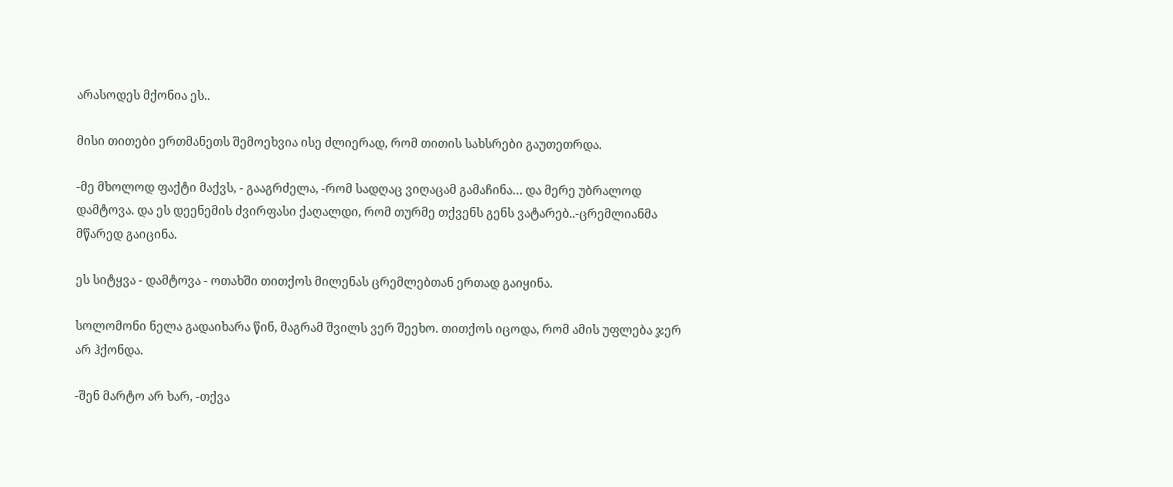არასოდეს მქონია ეს..

მისი თითები ერთმანეთს შემოეხვია ისე ძლიერად, რომ თითის სახსრები გაუთეთრდა.

-მე მხოლოდ ფაქტი მაქვს, - გააგრძელა, -რომ სადღაც ვიღაცამ გამაჩინა… და მერე უბრალოდ დამტოვა. და ეს დეენემის ძვირფასი ქაღალდი, რომ თურმე თქვენს გენს ვატარებ..-ცრემლიანმა მწარედ გაიცინა.

ეს სიტყვა - დამტოვა - ოთახში თითქოს მილენას ცრემლებთან ერთად გაიყინა.

სოლომონი ნელა გადაიხარა წინ, მაგრამ შვილს ვერ შეეხო. თითქოს იცოდა, რომ ამის უფლება ჯერ არ ჰქონდა.

-შენ მარტო არ ხარ, -თქვა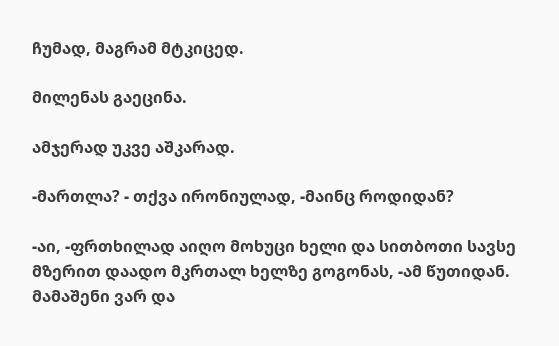ჩუმად, მაგრამ მტკიცედ.

მილენას გაეცინა.

ამჯერად უკვე აშკარად.

-მართლა? - თქვა ირონიულად, -მაინც როდიდან?

-აი, -ფრთხილად აიღო მოხუცი ხელი და სითბოთი სავსე მზერით დაადო მკრთალ ხელზე გოგონას, -ამ წუთიდან. მამაშენი ვარ და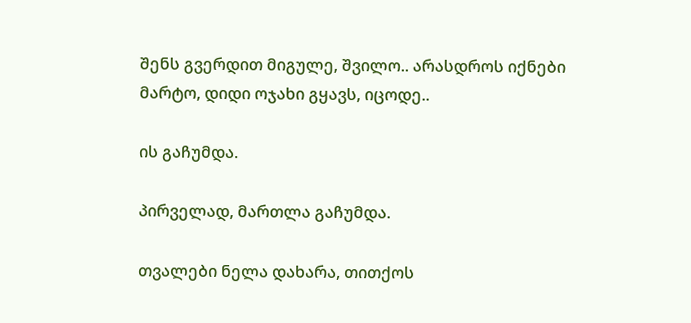შენს გვერდით მიგულე, შვილო.. არასდროს იქნები მარტო, დიდი ოჯახი გყავს, იცოდე..

ის გაჩუმდა.

პირველად, მართლა გაჩუმდა.

თვალები ნელა დახარა, თითქოს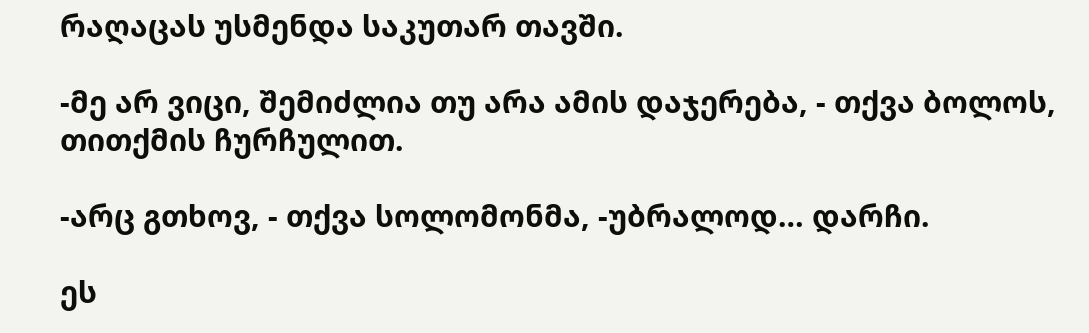რაღაცას უსმენდა საკუთარ თავში.

-მე არ ვიცი, შემიძლია თუ არა ამის დაჯერება, - თქვა ბოლოს, თითქმის ჩურჩულით.

-არც გთხოვ, - თქვა სოლომონმა, -უბრალოდ… დარჩი.

ეს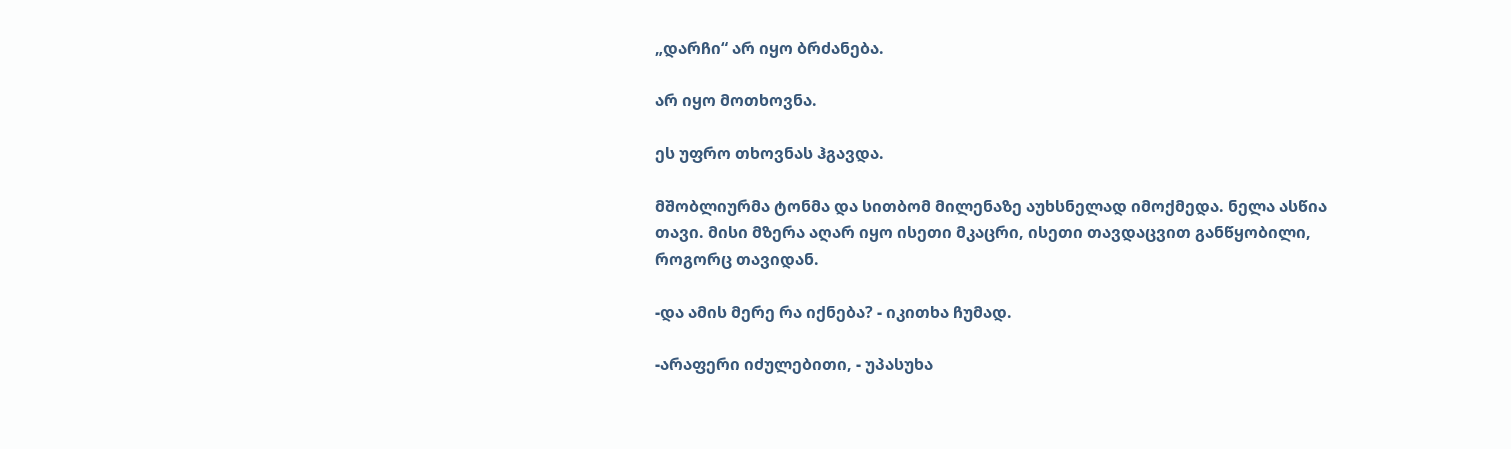„დარჩი“ არ იყო ბრძანება.

არ იყო მოთხოვნა.

ეს უფრო თხოვნას ჰგავდა.

მშობლიურმა ტონმა და სითბომ მილენაზე აუხსნელად იმოქმედა. ნელა ასწია თავი. მისი მზერა აღარ იყო ისეთი მკაცრი, ისეთი თავდაცვით განწყობილი, როგორც თავიდან.

-და ამის მერე რა იქნება? - იკითხა ჩუმად.

-არაფერი იძულებითი, - უპასუხა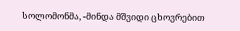სოლომონმა, -მინდა მშვიდი ცხოვრებით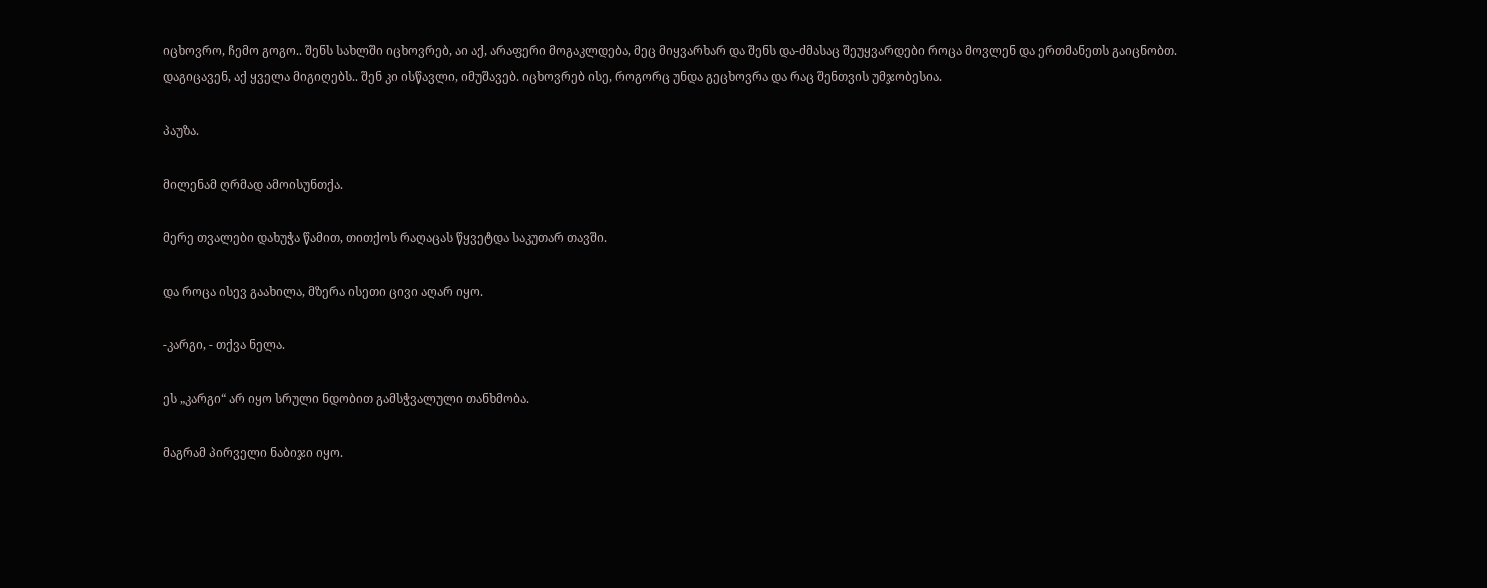იცხოვრო, ჩემო გოგო.. შენს სახლში იცხოვრებ, აი აქ, არაფერი მოგაკლდება, მეც მიყვარხარ და შენს და-ძმასაც შეუყვარდები როცა მოვლენ და ერთმანეთს გაიცნობთ. დაგიცავენ, აქ ყველა მიგიღებს.. შენ კი ისწავლი, იმუშავებ. იცხოვრებ ისე, როგორც უნდა გეცხოვრა და რაც შენთვის უმჯობესია.

პაუზა.

მილენამ ღრმად ამოისუნთქა.

მერე თვალები დახუჭა წამით, თითქოს რაღაცას წყვეტდა საკუთარ თავში.

და როცა ისევ გაახილა, მზერა ისეთი ცივი აღარ იყო.

-კარგი, - თქვა ნელა.

ეს „კარგი“ არ იყო სრული ნდობით გამსჭვალული თანხმობა.

მაგრამ პირველი ნაბიჯი იყო.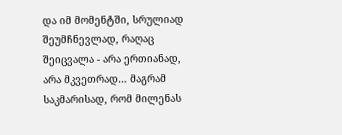და იმ მომენტში, სრულიად შეუმჩნევლად, რაღაც შეიცვალა - არა ერთიანად, არა მკვეთრად… მაგრამ საკმარისად, რომ მილენას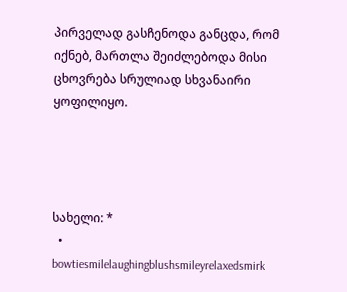პირველად გასჩენოდა განცდა, რომ იქნებ, მართლა შეიძლებოდა მისი ცხოვრება სრულიად სხვანაირი ყოფილიყო.




სახელი: *
  • bowtiesmilelaughingblushsmileyrelaxedsmirk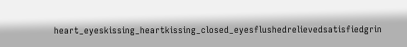heart_eyeskissing_heartkissing_closed_eyesflushedrelievedsatisfiedgrin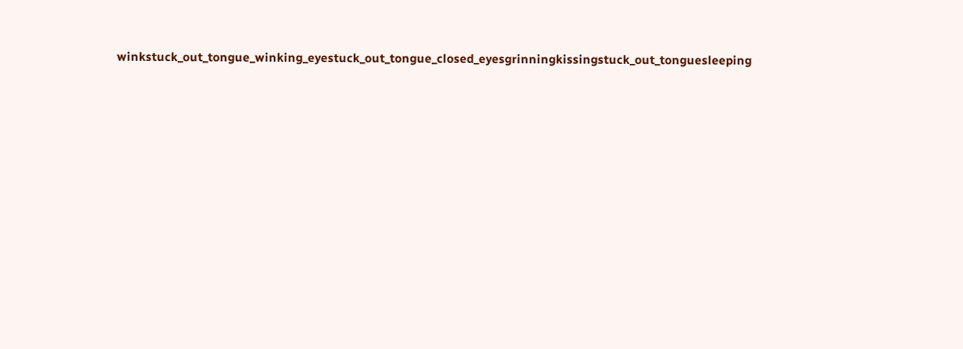winkstuck_out_tongue_winking_eyestuck_out_tongue_closed_eyesgrinningkissingstuck_out_tonguesleeping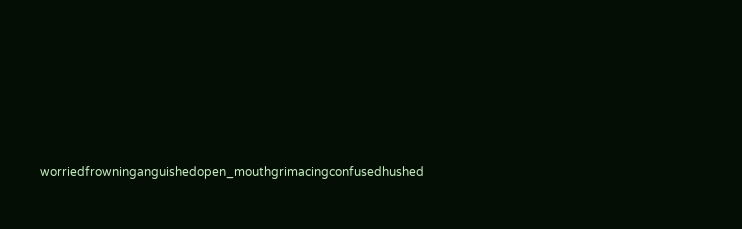worriedfrowninganguishedopen_mouthgrimacingconfusedhushed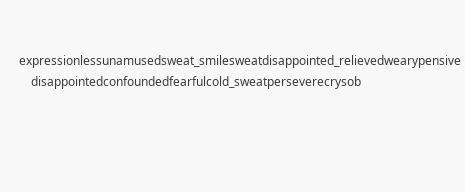expressionlessunamusedsweat_smilesweatdisappointed_relievedwearypensive
    disappointedconfoundedfearfulcold_sweatperseverecrysob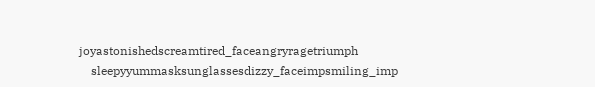joyastonishedscreamtired_faceangryragetriumph
    sleepyyummasksunglassesdizzy_faceimpsmiling_imp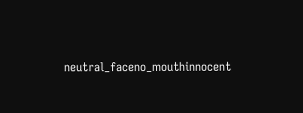neutral_faceno_mouthinnocent